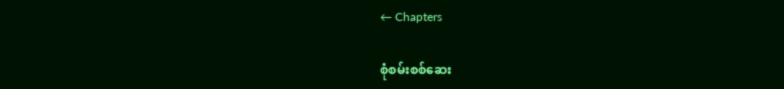← Chapters

စုံစမ်းစစ်ဆေး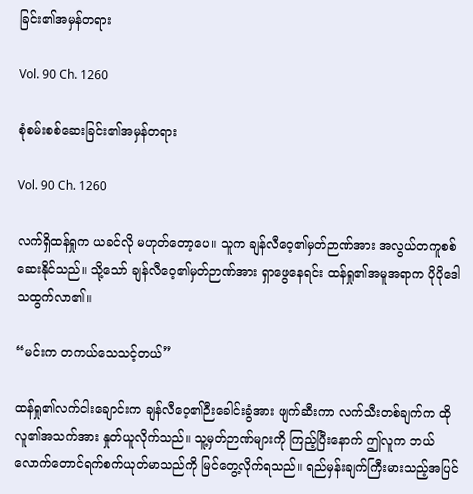ခြင်း၏အမှန်တရား

Vol. 90 Ch. 1260

စုံစမ်းစစ်ဆေးခြင်း၏အမှန်တရား

Vol. 90 Ch. 1260

လက်ရှိထန်ရှုက ယခင်လို မဟုတ်တော့ပေ။ သူက ချန်လီဝေ့၏မှတ်ဉာဏ်အား အလွယ်တကူစစ်ဆေးနိုင်သည်။ သို့သော် ချန်လီဝေ့၏မှတ်ဉာဏ်အား ရှာဖွေနေရင်း ထန်ရှု၏အမူအရာက ပိုပိုဒေါသထွက်လာ၏။

“မင်းက တကယ်သေသင့်တယ်”

ထန်ရှု၏လက်ငါးချောင်းက ချန်လီဝေ့၏ဉီးခေါင်းခွံအား ဖျက်ဆီးကာ လက်သီးတစ်ချက်က ထိုလူ၏အသက်အား နှုတ်ယူလိုက်သည်။ သူ့မှတ်ဉာဏ်များကို ကြည့်ပြီးနောက် ဤလူက ဘယ်လောက်တောင်ရက်စက်ယုတ်မာသည်ကို မြင်တွေ့လိုက်ရသည်။ ရည်မှန်းချက်ကြီးမားသည့်အပြင်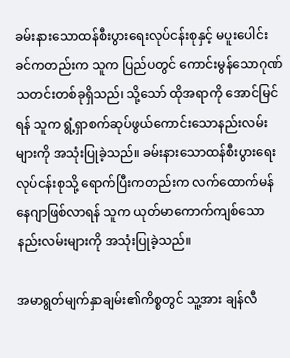ခမ်းနားသောထန်စီးပွားရေးလုပ်ငန်းစုနှင့် မပူးပေါင်းခင်ကတည်းက သူက ပြည်ပတွင် ကောင်းမွန်သောဂုဏ်သတင်းတစ်ခုရှိသည်၊ သို့သော် ထိုအရာကို အောင်မြင်ရန် သူက ရွံ့ရှာစက်ဆုပ်ဖွယ်ကောင်းသောနည်းလမ်းများကို အသုံးပြုခဲ့သည်။ ခမ်းနားသောထန်စီးပွားရေးလုပ်ငန်းစုသို့ ရောက်ပြီးကတည်းက လက်ထောက်မန်နေဂျာဖြစ်လာရန် သူက ယုတ်မာကောက်ကျစ်သောနည်းလမ်းများကို အသုံးပြုခဲ့သည်။

အမာရွတ်မျက်နှာချမ်း၏ကိစ္စတွင် သူ့အား ချန်လီ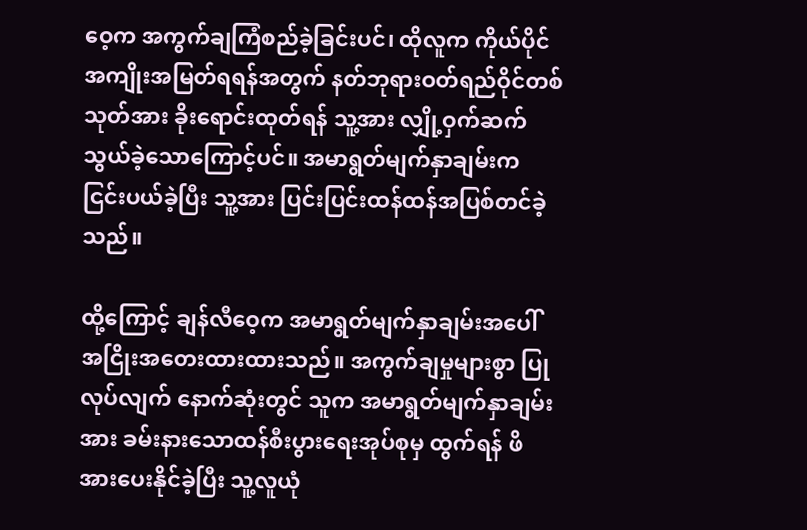ဝေ့က အကွက်ချကြံစည်ခဲ့ခြင်းပင်၊ ထိုလူက ကိုယ်ပိုင်အကျိုးအမြတ်ရရန်အတွက် နတ်ဘုရားဝတ်ရည်ဝိုင်တစ်သုတ်အား ခိုးရောင်းထုတ်ရန် သူ့အား လျှို့ဝှက်ဆက်သွယ်ခဲ့သောကြောင့်ပင်။ အမာရွတ်မျက်နှာချမ်းက ငြင်းပယ်ခဲ့ပြီး သူ့အား ပြင်းပြင်းထန်ထန်အပြစ်တင်ခဲ့သည်။

ထို့ကြောင့် ချန်လီဝေ့က အမာရွတ်မျက်နှာချမ်းအပေါ် အငြိုးအတေးထားထားသည်။ အကွက်ချမှုများစွာ ပြုလုပ်လျက် နောက်ဆုံးတွင် သူက အမာရွတ်မျက်နှာချမ်းအား ခမ်းနားသောထန်စီးပွားရေးအုပ်စုမှ ထွက်ရန် ဖိအားပေးနိုင်ခဲ့ပြီး သူ့လူယုံ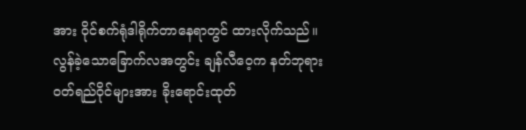အား ဝိုင်စက်ရုံဒါရိုက်တာနေရာတွင် ထားလိုက်သည်။ လွန်ခဲ့သောခြောက်လအတွင်း ချန်လီဝေ့က နတ်ဘုရားဝတ်ရည်ဝိုင်များအား ခိုးရောင်းထုတ်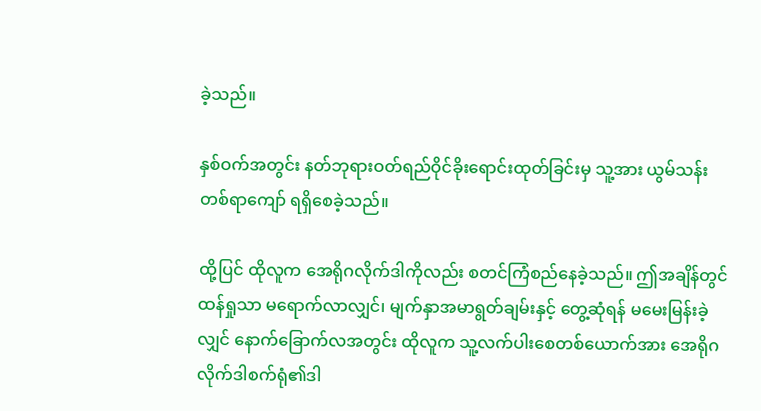ခဲ့သည်။

နှစ်ဝက်အတွင်း နတ်ဘုရားဝတ်ရည်ဝိုင်ခိုးရောင်းထုတ်ခြင်းမှ သူ့အား ယွမ်သန်းတစ်ရာကျော် ရရှိစေခဲ့သည်။

ထို့ပြင် ထိုလူက အေရိုဂလိုက်ဒါကိုလည်း စတင်ကြံစည်နေခဲ့သည်။ ဤအချိန်တွင် ထန်ရှုသာ မရောက်လာလျှင်၊ မျက်နှာအမာရွတ်ချမ်းနှင့် တွေ့ဆုံရန် မမေးမြန်းခဲ့လျှင် နောက်ခြောက်လအတွင်း ထိုလူက သူ့လက်ပါးစေတစ်ယောက်အား အေရိုဂလိုက်ဒါစက်ရုံ၏ဒါ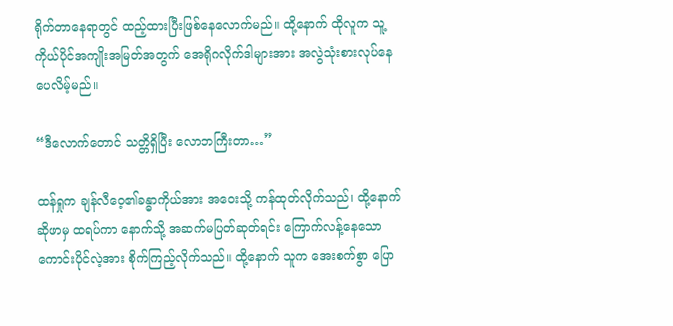ရိုက်တာနေရာတွင် ထည့်ထားပြီးဖြစ်နေလောက်မည်။ ထို့နောက် ထိုလူက သူ့ကိုယ်ပိုင်အကျိုးအမြတ်အတွက် အေရိုဂလိုက်ဒါများအား အလွဲသုံးစားလုပ်နေပေလိမ့်မည်။

“ဒီလောက်တောင် သတ္တိရှိပြီး လောဘကြီးတာ…”

ထန်ရှုက ချန်လီဝေ့၏ခန္ဓာကိုယ်အား အဝေးသို့ ကန်ထုတ်လိုက်သည်၊ ထို့နောက် ဆိုဖာမှ ထရပ်ကာ နောက်သို့ အဆက်မပြတ်ဆုတ်ရင်း ကြောက်လန့်နေသောကောင်းပိုင်လဲ့အား စိုက်ကြည့်လိုက်သည်။ ထို့နောက် သူက အေးစက်စွာ ပြော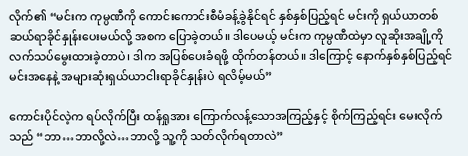လိုက်၏ “မင်းက ကုမ္ပဏီကို ကောင်းကောင်းစီမံခန့်ခွဲနိုင်ရင် နှစ်နှစ်ပြည့်ရင် မင်းကို ရှယ်ယာတစ်ဆယ်ရာခိုင်နှုန်းပေးမယ်လို့ အစက ပြောခဲ့တယ်။ ဒါပေမယ့် မင်းက ကုမ္ပဏီထဲမှာ လူဆိုးအချို့ကို လက်သပ်မွေးထားခဲ့တာပဲ၊ ဒါက အပြစ်ပေးခံရဖို့ ထိုက်တန်တယ်။ ဒါကြောင့် နောက်နှစ်နှစ်ပြည့်ရင် မင်းအနေနဲ့ အများဆုံးရှယ်ယာငါးရာခိုင်နှုန်းပဲ ရလိမ့်မယ်”

ကောင်းပိုင်လဲ့က ရပ်လိုက်ပြီး ထန်ရှုအား ကြောက်လန့်သောအကြည့်နှင့် စိုက်ကြည့်ရင်း မေးလိုက်သည် “ဘာ…ဘာလို့လဲ…ဘာလို့ သူ့ကို သတ်လိုက်ရတာလဲ”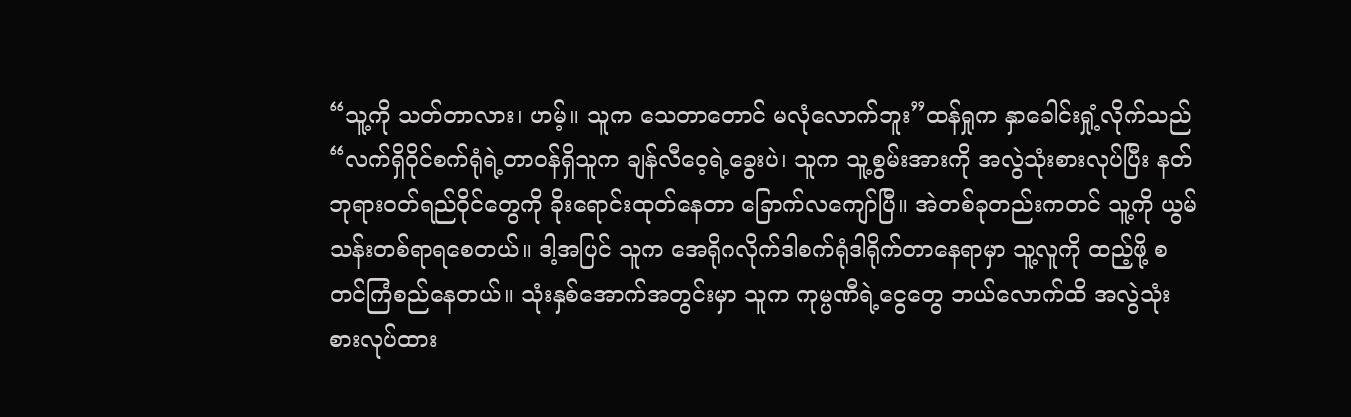“သူ့ကို သတ်တာလား၊ ဟမ့်။ သူက သေတာတောင် မလုံလောက်ဘူး”ထန်ရှုက နှာခေါင်းရှုံ့လိုက်သည် “လက်ရှိဝိုင်စက်ရုံရဲ့တာဝန်ရှိသူက ချန်လီဝေ့ရဲ့ခွေးပဲ၊ သူက သူ့စွမ်းအားကို အလွဲသုံးစားလုပ်ပြီး နတ်ဘုရားဝတ်ရည်ဝိုင်တွေကို ခိုးရောင်းထုတ်နေတာ ခြောက်လကျော်ပြီ။ အဲတစ်ခုတည်းကတင် သူ့ကို ယွမ်သန်းတစ်ရာရစေတယ်။ ဒါ့အပြင် သူက အေရိုဂလိုက်ဒါစက်ရုံဒါရိုက်တာနေရာမှာ သူ့လူကို ထည့်ဖို့ စတင်ကြံစည်နေတယ်။ သုံးနှစ်အောက်အတွင်းမှာ သူက ကုမ္ပဏီရဲ့ငွေတွေ ဘယ်လောက်ထိ အလွဲသုံးစားလုပ်ထား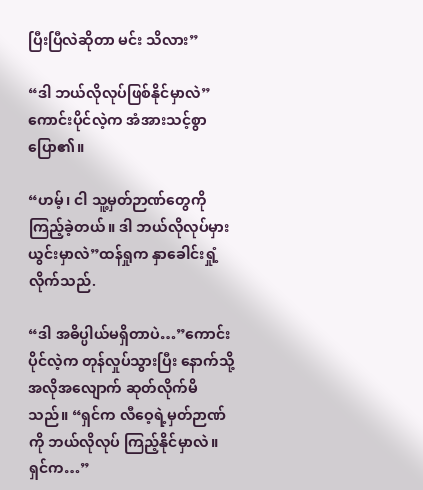ပြီးပြီလဲဆိုတာ မင်း သိလား”

“ဒါ ဘယ်လိုလုပ်ဖြစ်နိုင်မှာလဲ”ကောင်းပိုင်လဲ့က အံအားသင့်စွာ ပြော၏။

“ဟမ့်၊ ငါ သူ့မှတ်ဉာဏ်တွေကို ကြည့်ခဲ့တယ်။ ဒါ ဘယ်လိုလုပ်မှားယွင်းမှာလဲ”ထန်ရှုက နှာခေါင်းရှုံ့လိုက်သည်.

“ဒါ အဓိပ္ပါယ်မရှိတာပဲ…”ကောင်းပိုင်လဲ့က တုန်လှုပ်သွားပြီး နောက်သို့ အလိုအလျောက် ဆုတ်လိုက်မိသည်။ “ရှင်က လီဝေ့ရဲ့မှတ်ဉာဏ်ကို ဘယ်လိုလုပ် ကြည့်နိုင်မှာလဲ။ ရှင်က…”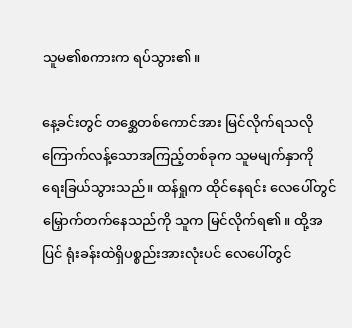သူမ၏စကားက ရပ်သွား၏။

နေ့ခင်းတွင် တစ္ဆေတစ်ကောင်အား မြင်လိုက်ရသလို ကြောက်လန့်သောအကြည့်တစ်ခုက သူမမျက်နှာကို ရေးခြယ်သွားသည်။ ထန်ရှုက ထိုင်နေရင်း လေပေါ်တွင် မြှောက်တက်နေသည်ကို သူက မြင်လိုက်ရ၏။ ထို့အပြင် ရုံးခန်းထဲရှိပစ္စည်းအားလုံးပင် လေပေါ်တွင်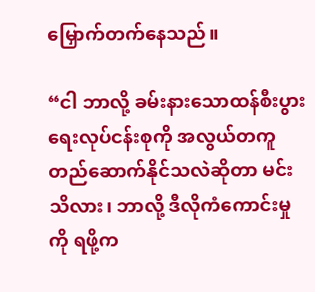မြှောက်တက်နေသည်။

“ငါ ဘာလို့ ခမ်းနားသောထန်စီးပွားရေးလုပ်ငန်းစုကို အလွယ်တကူတည်ဆောက်နိုင်သလဲဆိုတာ မင်း သိလား၊ ဘာလို့ ဒီလိုကံကောင်းမှုကို ရဖို့က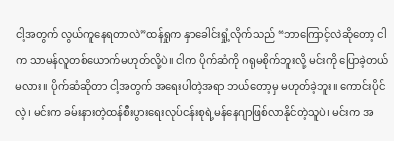ငါ့အတွက် လွယ်ကူနေရတာလဲ”ထန်ရှုက နှာခေါင်းရှုံ့လိုက်သည် “ဘာကြောင့်လဲဆိုတော့ ငါက သာမန်လူတစ်ယောက်မဟုတ်လို့ပဲ။ ငါက ပိုက်ဆံကို ဂရုမစိုက်ဘူးလို့ မင်းကို ပြောခဲ့တယ်မလား။ ပိုက်ဆံဆိုတာ ငါ့အတွက် အရေးပါတဲ့အရာ ဘယ်တော့မှ မဟုတ်ခဲ့ဘူး။ ကောင်းပိုင်လဲ့၊ မင်းက ခမ်းနားတဲ့ထန်စီးပွားရေးလုပ်ငန်းစုရဲ့မန်နေဂျာဖြစ်လာနိုင်တဲ့သူပဲ၊ မင်းက အ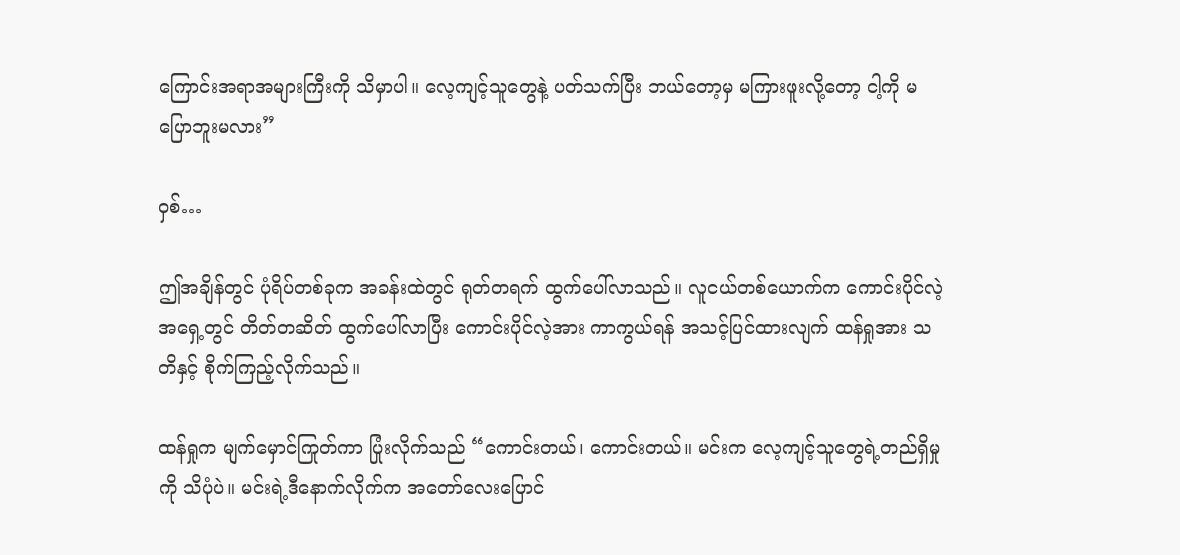ကြောင်းအရာအများကြီးကို သိမှာပါ။ လေ့ကျင့်သူတွေနဲ့ ပတ်သက်ပြီး ဘယ်တော့မှ မကြားဖူးလို့တော့ ငါ့ကို မပြောဘူးမလား”

ဝှစ်…

ဤအချိန်တွင် ပုံရိပ်တစ်ခုက အခန်းထဲတွင် ရုတ်တရက် ထွက်ပေါ်လာသည်။ လူငယ်တစ်ယောက်က ကောင်းပိုင်လဲ့အရှေ့တွင် တိတ်တဆိတ် ထွက်ပေါ်လာပြီး ကောင်းပိုင်လဲ့အား ကာကွယ်ရန် အသင့်ပြင်ထားလျက် ထန်ရှုအား သတိနှင့် စိုက်ကြည့်လိုက်သည်။

ထန်ရှုက မျက်မှောင်ကြုတ်ကာ ပြုံးလိုက်သည် “ကောင်းတယ်၊ ကောင်းတယ်။ မင်းက လေ့ကျင့်သူတွေရဲ့တည်ရှိမှုကို သိပုံပဲ။ မင်းရဲ့ဒီနောက်လိုက်က အတော်လေးပြောင်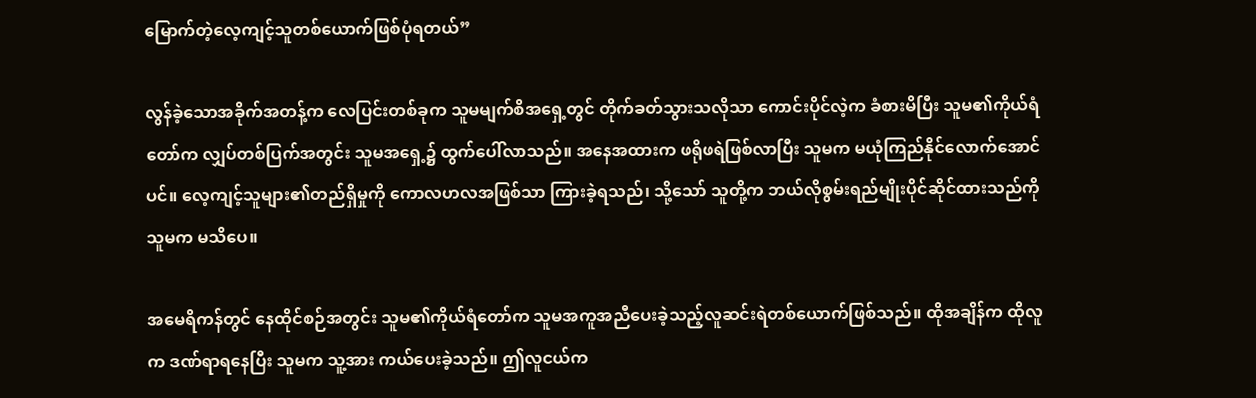မြောက်တဲ့လေ့ကျင့်သူတစ်ယောက်ဖြစ်ပုံရတယ်”

လွန်ခဲ့သောအခိုက်အတန့်က လေပြင်းတစ်ခုက သူမမျက်စိအရှေ့တွင် တိုက်ခတ်သွားသလိုသာ ကောင်းပိုင်လဲ့က ခံစားမိပြီး သူမ၏ကိုယ်ရံတော်က လျှပ်တစ်ပြက်အတွင်း သူမအရှေ့၌ ထွက်ပေါ်လာသည်။ အနေအထားက ဖရိုဖရဲဖြစ်လာပြီး သူမက မယုံကြည်နိုင်လောက်အောင်ပင်။ လေ့ကျင့်သူများ၏တည်ရှိမှုကို ကောလဟလအဖြစ်သာ ကြားခဲ့ရသည်၊ သို့သော် သူတို့က ဘယ်လိုစွမ်းရည်မျိုးပိုင်ဆိုင်ထားသည်ကို သူမက မသိပေ။

အမေရိကန်တွင် နေထိုင်စဉ်အတွင်း သူမ၏ကိုယ်ရံတော်က သူမအကူအညီပေးခဲ့သည့်လူဆင်းရဲတစ်ယောက်ဖြစ်သည်။ ထိုအချိန်က ထိုလူက ဒဏ်ရာရနေပြီး သူမက သူ့အား ကယ်ပေးခဲ့သည်။ ဤလူငယ်က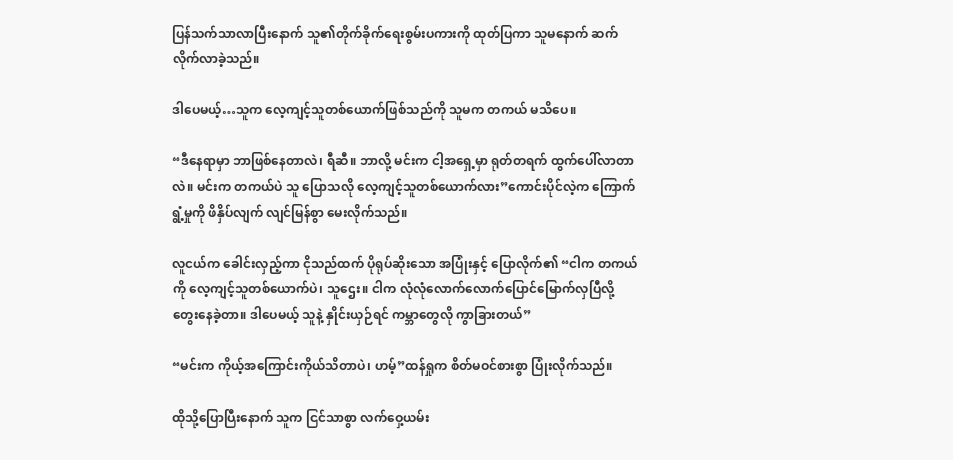ပြန်သက်သာလာပြီးနောက် သူ၏တိုက်ခိုက်ရေးစွမ်းပကားကို ထုတ်ပြကာ သူမနောက် ဆက်လိုက်လာခဲ့သည်။

ဒါပေမယ့်…သူက လေ့ကျင့်သူတစ်ယောက်ဖြစ်သည်ကို သူမက တကယ် မသိပေ။

“ဒီနေရာမှာ ဘာဖြစ်နေတာလဲ၊ ရီဆီ။ ဘာလို့ မင်းက ငါ့အရှေ့မှာ ရုတ်တရက် ထွက်ပေါ်လာတာလဲ။ မင်းက တကယ်ပဲ သူ ပြောသလို လေ့ကျင့်သူတစ်ယောက်လား”ကောင်းပိုင်လဲ့က ကြောက်ရွံ့မှုကို ဖိနှိပ်လျက် လျင်မြန်စွာ မေးလိုက်သည်။

လူငယ်က ခေါင်းလှည့်ကာ ငိုသည်ထက် ပိုရုပ်ဆိုးသော အပြုံးနှင့် ပြောလိုက်၏ “ငါက တကယ်ကို လေ့ကျင့်သူတစ်ယောက်ပဲ၊ သူဌေး။ ငါက လုံလုံလောက်လောက်ပြောင်မြောက်လှပြီလို့ တွေးနေခဲ့တာ။ ဒါပေမယ့် သူနဲ့ နှိုင်းယှဉ်ရင် ကမ္ဘာတွေလို ကွာခြားတယ်”

“မင်းက ကိုယ့်အကြောင်းကိုယ်သိတာပဲ၊ ဟမ့်”ထန်ရှုက စိတ်မဝင်စားစွာ ပြုံးလိုက်သည်။

ထိုသို့ပြောပြီးနောက် သူက ငြင်သာစွာ လက်ဝှေ့ယမ်း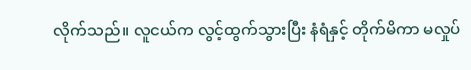လိုက်သည်။ လူငယ်က လွင့်ထွက်သွားပြီး နံရံနှင့် တိုက်မိကာ မလှုပ်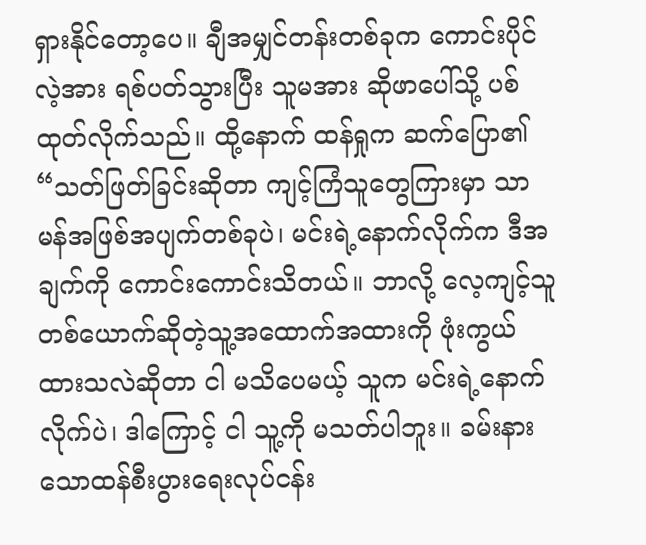ရှားနိုင်တော့ပေ။ ချီအမျှင်တန်းတစ်ခုက ကောင်းပိုင်လဲ့အား ရစ်ပတ်သွားပြီး သူမအား ဆိုဖာပေါ်သို့ ပစ်ထုတ်လိုက်သည်။ ထို့နောက် ထန်ရှုက ဆက်ပြော၏ “သတ်ဖြတ်ခြင်းဆိုတာ ကျင့်ကြံသူတွေကြားမှာ သာမန်အဖြစ်အပျက်တစ်ခုပဲ၊ မင်းရဲ့နောက်လိုက်က ဒီအချက်ကို ကောင်းကောင်းသိတယ်။ ဘာလို့ လေ့ကျင့်သူတစ်ယောက်ဆိုတဲ့သူ့အထောက်အထားကို ဖုံးကွယ်ထားသလဲဆိုတာ ငါ မသိပေမယ့် သူက မင်းရဲ့နောက်လိုက်ပဲ၊ ဒါကြောင့် ငါ သူ့ကို မသတ်ပါဘူး။ ခမ်းနားသောထန်စီးပွားရေးလုပ်ငန်း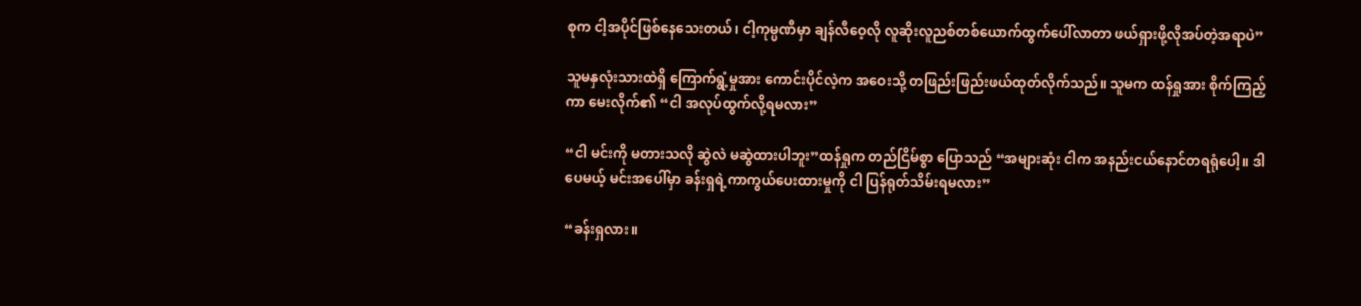စုက ငါ့အပိုင်ဖြစ်နေသေးတယ်၊ ငါ့ကုမ္ပဏီမှာ ချန်လီဝေ့လို လူဆိုးလူညစ်တစ်ယောက်ထွက်ပေါ်လာတာ ဖယ်ရှားဖို့လိုအပ်တဲ့အရာပဲ”

သူမနှလုံးသားထဲရှိ ကြောက်ရွံ့မှုအား ကောင်းပိုင်လဲ့က အဝေးသို့ တဖြည်းဖြည်းဖယ်ထုတ်လိုက်သည်။ သူမက ထန်ရှုအား စိုက်ကြည့်ကာ မေးလိုက်၏ “ငါ အလုပ်ထွက်လို့ရမလား”

“ငါ မင်းကို မတားသလို ဆွဲလဲ မဆွဲထားပါဘူး”ထန်ရှုက တည်ငြိမ်စွာ ပြောသည် “အများဆုံး ငါက အနည်းငယ်နောင်တရရုံပေါ့။ ဒါပေမယ့် မင်းအပေါ်မှာ ခန်းရှရဲ့ကာကွယ်ပေးထားမှုကို ငါ ပြန်ရုတ်သိမ်းရမလား”

“ခန်းရှလား။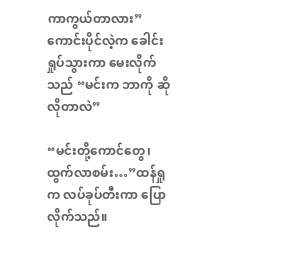ကာကွယ်တာလား”ကောင်းပိုင်လဲ့က ခေါင်းရှုပ်သွားကာ မေးလိုက်သည် “မင်းက ဘာကို ဆိုလိုတာလဲ”

“မင်းတို့ကောင်တွေ၊ ထွက်လာစမ်း…”ထန်ရှုက လပ်ခုပ်တီးကာ ပြောလိုက်သည်။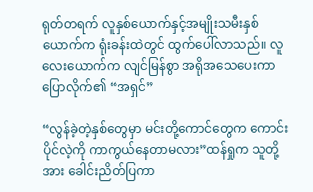ရုတ်တရက် လူနှစ်ယောက်နှင့်အမျိုးသမီးနှစ်ယောက်က ရုံးခန်းထဲတွင် ထွက်ပေါ်လာသည်။ လူလေးယောက်က လျင်မြန်စွာ အရိုအသေပေးကာ ပြောလိုက်၏ “အရှင်”

“လွန်ခဲ့တဲ့နှစ်တွေမှာ မင်းတို့ကောင်တွေက ကောင်းပိုင်လဲ့ကို ကာကွယ်နေတာမလား”ထန်ရှုက သူတို့အား ခေါင်းညိတ်ပြကာ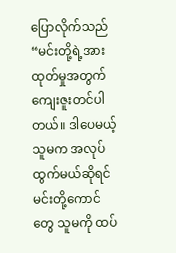ပြောလိုက်သည် “မင်းတို့ရဲ့အားထုတ်မှုအတွက် ကျေးဇူးတင်ပါတယ်။ ဒါပေမယ့် သူမက အလုပ်ထွက်မယ်ဆိုရင် မင်းတို့ကောင်တွေ သူမကို ထပ်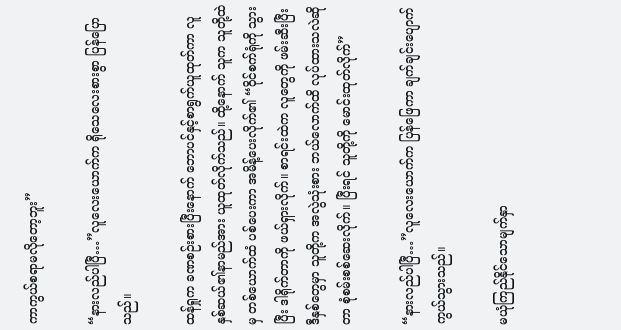ကာကွယ်စရာမလိုတော့ဘူး”

“နားလည်ပါပြီ…”လူလေးယောက်က ရိုသေလေးစားစွာ ပြန်ပြောသည်။

ထန်ရှုက ခဏစဉ်းစားပြီးနောက် ဘောပင်နှင့်စာရွက်ယူထုတ်ကာ လူနှစ်ဆယ်၏နာမည်အား ယူထုတ်လိုက်သည်။ ထို့နောက် သူက သူတို့ထဲမှ တစ်ယောက်ထံ ပစ်ပေးကာ အမိန့်ပေးလိုက်၏ “ဝိုင်စက်ရုံကို သွားပြီး ဒါရိုက်တာကို ဖယ်ရှားလိုက်။ စာရင်းထဲက လူတွေကို ဖမ်းဆီးပြီး ဒီနှစ်တွေမှာ သူတို့က အလွဲသုံးစား ဘယ်လောက်ထိ လုပ်ထားသလဲဆိုတာ စုံစမ်းစစ်ဆေးလိုက်။ ပြီးရင် သူတို့ကို မောင်းထုတ်လိုက်”

“နားလည်ပါပြီ…”လူလေးယောက်က ပြန်ဖြေကာ ချက်ချင်းပျောက်ကွယ်သွားသည်။

မယုံကြည်နိုင်သောမျက်နှာ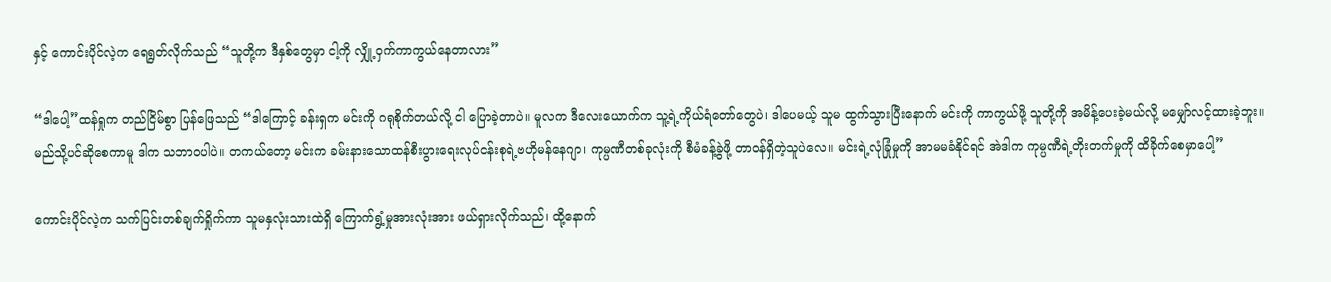နှင့် ကောင်းပိုင်လဲ့က ရေရွတ်လိုက်သည် “သူတို့က ဒီနှစ်တွေမှာ ငါ့ကို လျှို့ဝှက်ကာကွယ်နေတာလား”

“ဒါပေါ့”ထန်ရှုက တည်ငြိမ်စွာ ပြန်ဖြေသည် “ဒါကြောင့် ခန်းရှက မင်းကို ဂရုစိုက်တယ်လို့ ငါ ပြောခဲ့တာပဲ။ မူလက ဒီလေးယောက်က သူ့ရဲ့ကိုယ်ရံတော်တွေပဲ၊ ဒါပေမယ့် သူမ ထွက်သွားပြီးနောက် မင်းကို ကာကွယ်ဖို့ သူတို့ကို အမိန့်ပေးခဲ့မယ်လို့ မမျှော်လင့်ထားခဲ့ဘူး။ မည်သို့ပင်ဆိုစေကာမူ ဒါက သဘာဝပါပဲ။ တကယ်တော့ မင်းက ခမ်းနားသောထန်စီးပွားရေးလုပ်ငန်းစုရဲ့ဗဟိုမန်နေဂျာ၊ ကုမ္ပဏီတစ်ခုလုံးကို စီမံခန့်ခွဲဖို့ တာဝန်ရှိတဲ့သူပဲလေ။ မင်းရဲ့လုံခြုံမှုကို အာမမခံနိုင်ရင် အဲဒါက ကုမ္ပဏီရဲ့တိုးတက်မှုကို ထိခိုက်စေမှာပေါ့”

ကောင်းပိုင်လဲ့က သက်ပြင်းတစ်ချက်ရှိုက်ကာ သူမနှလုံးသားထဲရှိ ကြောက်ရွံ့မှုအားလုံးအား ဖယ်ရှားလိုက်သည်၊ ထို့နောက်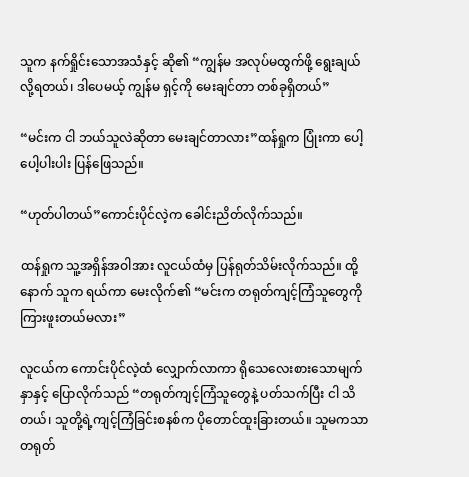သူက နက်ရှိုင်းသောအသံနှင့် ဆို၏ “ကျွန်မ အလုပ်မထွက်ဖို့ ရွေးချယ်လို့ရတယ်၊ ဒါပေမယ့် ကျွန်မ ရှင့်ကို မေးချင်တာ တစ်ခုရှိတယ်”

“မင်းက ငါ ဘယ်သူလဲဆိုတာ မေးချင်တာလား”ထန်ရှုက ပြုံးကာ ပေါ့ပေါ့ပါးပါး ပြန်ဖြေသည်။

“ဟုတ်ပါတယ်”ကောင်းပိုင်လဲ့က ခေါင်းညိတ်လိုက်သည်။

ထန်ရှုက သူ့အရှိန်အဝါအား လူငယ်ထံမှ ပြန်ရုတ်သိမ်းလိုက်သည်။ ထို့နောက် သူက ရယ်ကာ မေးလိုက်၏ “မင်းက တရုတ်ကျင့်ကြံသူတွေကို ကြားဖူးတယ်မလား”

လူငယ်က ကောင်းပိုင်လဲ့ထံ လျှောက်လာကာ ရိုသေလေးစားသောမျက်နှာနှင့် ပြောလိုက်သည် “တရုတ်ကျင့်ကြံသူတွေနဲ့ ပတ်သက်ပြီး ငါ သိတယ်၊ သူတို့ရဲ့ကျင့်ကြံခြင်းစနစ်က ပိုတောင်ထူးခြားတယ်။ သူမကသာ တရုတ်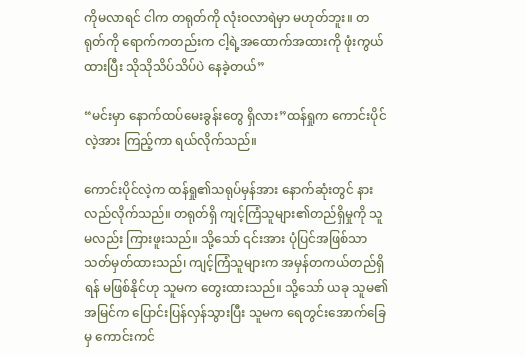ကိုမလာရင် ငါက တရုတ်ကို လုံးဝလာရဲမှာ မဟုတ်ဘူး။ တရုတ်ကို ရောက်ကတည်းက ငါ့ရဲ့အထောက်အထားကို ဖုံးကွယ်ထားပြီး သိုသိုသိပ်သိပ်ပဲ နေခဲ့တယ်”

“မင်းမှာ နောက်ထပ်မေးခွန်းတွေ ရှိလား”ထန်ရှုက ကောင်းပိုင်လဲ့အား ကြည့်ကာ ရယ်လိုက်သည်။

ကောင်းပိုင်လဲ့က ထန်ရှု၏သရုပ်မှန်အား နောက်ဆုံးတွင် နားလည်လိုက်သည်။ တရုတ်ရှိ ကျင့်ကြံသူများ၏တည်ရှိမှုကို သူမလည်း ကြားဖူးသည်။ သို့သော် ၎င်းအား ပုံပြင်အဖြစ်သာ သတ်မှတ်ထားသည်၊ ကျင့်ကြံသူများက အမှန်တကယ်တည်ရှိရန် မဖြစ်နိုင်ဟု သူမက တွေးထားသည်။ သို့သော် ယခု သူမ၏အမြင်က ပြောင်းပြန်လှန်သွားပြီး သူမက ရေတွင်းအောက်ခြေမှ ကောင်းကင်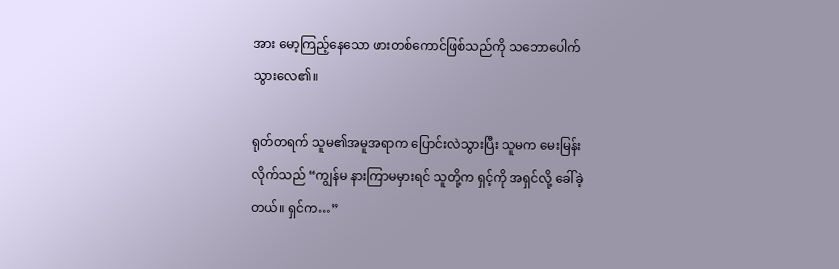အား မော့ကြည့်နေသော ဖားတစ်ကောင်ဖြစ်သည်ကို သဘောပေါက်သွားလေ၏။

ရုတ်တရက် သူမ၏အမူအရာက ပြောင်းလဲသွားပြီး သူမက မေးမြန်းလိုက်သည် “ကျွန်မ နားကြာမမှားရင် သူတို့က ရှင့်ကို အရှင်လို့ ခေါ်ခဲ့တယ်။ ရှင်က…”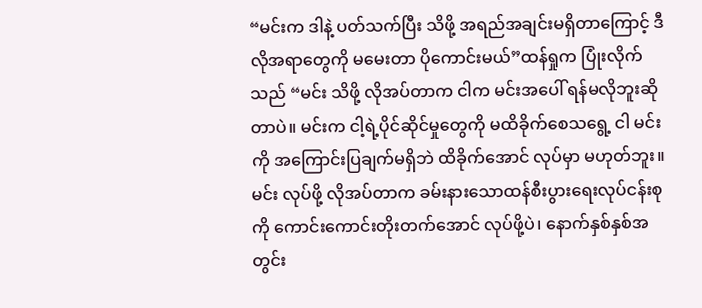“မင်းက ဒါနဲ့ ပတ်သက်ပြီး သိဖို့ အရည်အချင်းမရှိတာကြောင့် ဒီလိုအရာတွေကို မမေးတာ ပိုကောင်းမယ်”ထန်ရှုက ပြုံးလိုက်သည် “မင်း သိဖို့ လိုအပ်တာက ငါက မင်းအပေါ် ရန်မလိုဘူးဆိုတာပဲ။ မင်းက ငါ့ရဲ့ပိုင်ဆိုင်မှုတွေကို မထိခိုက်စေသရွေ့ ငါ မင်းကို အကြောင်းပြချက်မရှိဘဲ ထိခိုက်အောင် လုပ်မှာ မဟုတ်ဘူး။ မင်း လုပ်ဖို့ လိုအပ်တာက ခမ်းနားသောထန်စီးပွားရေးလုပ်ငန်းစုကို ကောင်းကောင်းတိုးတက်အောင် လုပ်ဖို့ပဲ၊ နောက်နှစ်နှစ်အတွင်း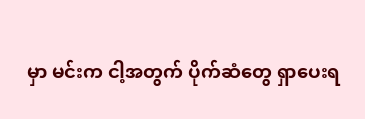မှာ မင်းက ငါ့အတွက် ပိုက်ဆံတွေ ရှာပေးရ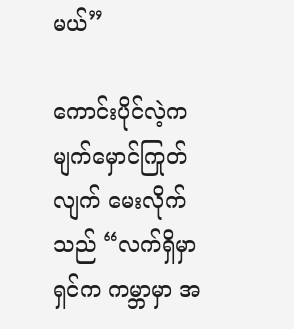မယ်”

ကောင်းပိုင်လဲ့က မျက်မှောင်ကြုတ်လျက် မေးလိုက်သည် “လက်ရှိမှာ ရှင်က ကမ္ဘာမှာ အ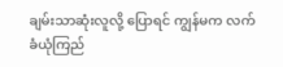ချမ်းသာဆုံးလူလို့ ပြောရင် ကျွန်မက လက်ခံယုံကြည်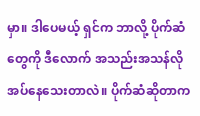မှာ။ ဒါပေမယ့် ရှင်က ဘာလို့ ပိုက်ဆံတွေကို ဒီလောက် အသည်းအသန်လိုအပ်နေသေးတာလဲ။ ပိုက်ဆံဆိုတာက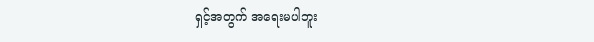ရှင့်အတွက် အရေးမပါဘူး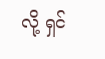လို့ ရှင်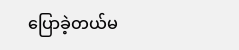ပြောခဲ့တယ်မ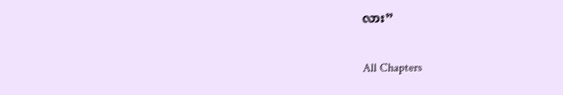လား”

All Chapters